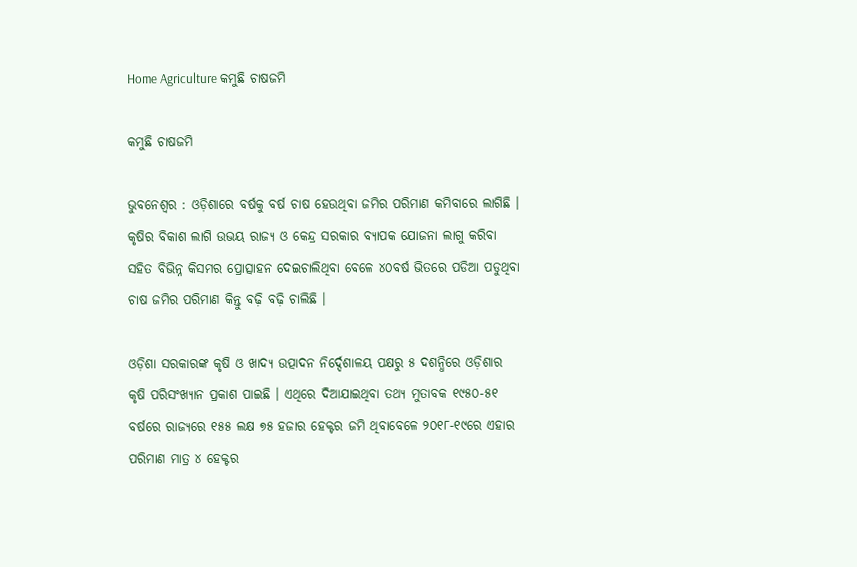Home Agriculture କମୁଛି ଚାଷଜମି

କମୁଛି ଚାଷଜମି

ଭୁବନେଶ୍ୱର : ଓଡ଼ିଶାରେ ବର୍ଷକୁ ବର୍ଷ ଚାଷ ହେଉଥିବା ଜମିର ପରିମାଣ କମିବାରେ ଲାଗିଛି । କୃଷିର ବିକାଶ ଲାଗି ଉଭୟ ରାଜ୍ୟ ଓ କେନ୍ଦ୍ର ସରକାର ବ୍ୟାପକ ଯୋଜନା ଲାଗୁ କରିବା ସହିତ ବିଭିନ୍ନ କିସମର ପ୍ରୋତ୍ସାହନ ଦେଇଚାଲିଥିବା ବେଳେ ୪୦ବର୍ଷ ଭିତରେ ପଡିଆ ପଡୁଥିବା ଚାଷ ଜମିର ପରିମାଣ କିନ୍ତୁ ବଢ଼ି ବଢ଼ି ଚାଲିଛି ।

ଓଡ଼ିଶା ସରକାରଙ୍କ କୃଷି ଓ ଖାଦ୍ୟ ଉତ୍ପାଦନ ନିର୍ଦ୍ଦେଶାଳୟ ପକ୍ଷରୁ ୫ ଦଶନ୍ଧିରେ ଓଡ଼ିଶାର କୃଷି ପରିସଂଖ୍ୟାନ ପ୍ରକାଶ ପାଇଛି । ଏଥିରେ ଦିଆଯାଇଥିବା ତଥ୍ୟ ମୁତାବକ ୧୯୫୦-୫୧ ବର୍ଷରେ ରାଜ୍ୟରେ ୧୫୫ ଲକ୍ଷ ୭୫ ହଜାର ହେକ୍ଟର ଜମି ଥିବାବେଳେ ୨୦୧୮-୧୯ରେ ଏହାର ପରିମାଣ ମାତ୍ର ୪ ହେକ୍ଟର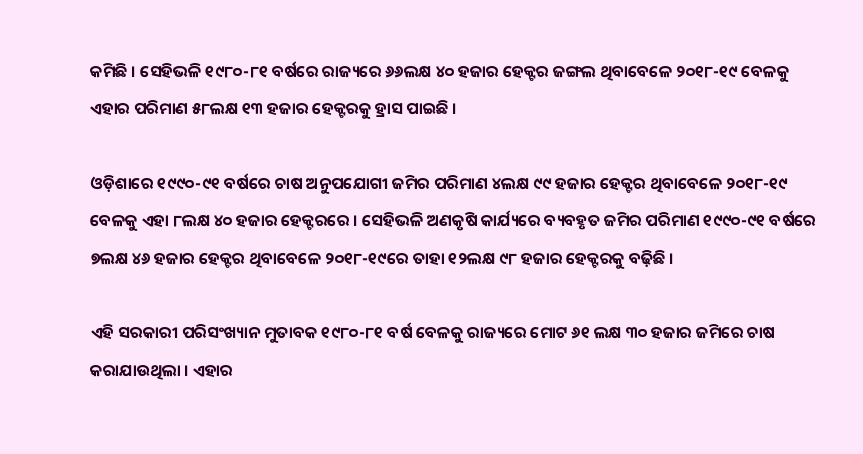କମିଛି । ସେହିଭଳି ୧୯୮୦-୮୧ ବର୍ଷରେ ରାଜ୍ୟରେ ୬୬ଲକ୍ଷ ୪୦ ହଜାର ହେକ୍ଟର ଜଙ୍ଗଲ ଥିବାବେଳେ ୨୦୧୮-୧୯ ବେଳକୁ ଏହାର ପରିମାଣ ୫୮ଲକ୍ଷ ୧୩ ହଜାର ହେକ୍ଟରକୁ ହ୍ରାସ ପାଇଛି ।

ଓଡ଼ିଶାରେ ୧୯୯୦-୯୧ ବର୍ଷରେ ଚାଷ ଅନୁପଯୋଗୀ ଜମିର ପରିମାଣ ୪ଲକ୍ଷ ୯୯ ହଜାର ହେକ୍ଟର ଥିବାବେଳେ ୨୦୧୮-୧୯ ବେଳକୁ ଏହା ୮ଲକ୍ଷ ୪୦ ହଜାର ହେକ୍ଟରରେ । ସେହିଭଳି ଅଣକୃଷି କାର୍ଯ୍ୟରେ ବ୍ୟବହୃତ ଜମିର ପରିମାଣ ୧୯୯୦-୯୧ ବର୍ଷରେ ୭ଲକ୍ଷ ୪୬ ହଜାର ହେକ୍ଟର ଥିବାବେଳେ ୨୦୧୮-୧୯ରେ ତାହା ୧୨ଲକ୍ଷ ୯୮ ହଜାର ହେକ୍ଟରକୁ ବଢ଼ିଛି ।

ଏହି ସରକାରୀ ପରିସଂଖ୍ୟାନ ମୁତାବକ ୧୯୮୦-୮୧ ବର୍ଷ ବେଳକୁ ରାଜ୍ୟରେ ମୋଟ ୬୧ ଲକ୍ଷ ୩୦ ହଜାର ଜମିରେ ଚାଷ କରାଯାଉଥିଲା । ଏହାର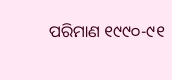ପରିମାଣ ୧୯୯୦-୯୧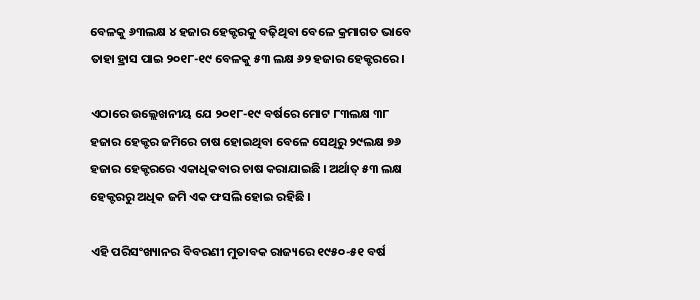ବେଳକୁ ୬୩ଲକ୍ଷ ୪ ହଜାର ହେକ୍ଟରକୁ ବଢ଼ିଥିବା ବେଳେ କ୍ରମାଗତ ଭାବେ ତାହା ହ୍ରାସ ପାଇ ୨୦୧୮-୧୯ ବେଳକୁ ୫୩ ଲକ୍ଷ ୬୨ ହଜାର ହେକ୍ଟରରେ ।

ଏଠାରେ ଉଲ୍ଲେଖନୀୟ ଯେ ୨୦୧୮-୧୯ ବର୍ଷରେ ମୋଟ ୮୩ଲକ୍ଷ ୩୮ ହଜାର ହେକ୍ଟର ଜମିରେ ଚାଷ ହୋଇଥିବା ବେଳେ ସେଥିରୁ ୨୯ଲକ୍ଷ ୭୬ ହଜାର ହେକ୍ଟରରେ ଏକାଧିକବାର ଚାଷ କରାଯାଇଛି । ଅର୍ଥାତ୍‍ ୫୩ ଲକ୍ଷ ହେକ୍ଟରରୁ ଅଧିକ ଜମି ଏକ ଫସଲି ହୋଇ ରହିଛି ।

ଏହି ପରିସଂଖ୍ୟାନର ବିବରଣୀ ମୁତାବକ ରାଜ୍ୟରେ ୧୯୫୦-୫୧ ବର୍ଷ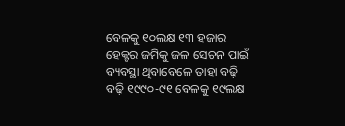ବେଳକୁ ୧୦ଲକ୍ଷ ୧୩ ହଜାର ହେକ୍ଟର ଜମିକୁ ଜଳ ସେଚନ ପାଇଁ ବ୍ୟବସ୍ଥା ଥିବାବେଳେ ତାହା ବଢ଼ି ବଢ଼ି ୧୯୯୦-୯୧ ବେଳକୁ ୧୯ଲକ୍ଷ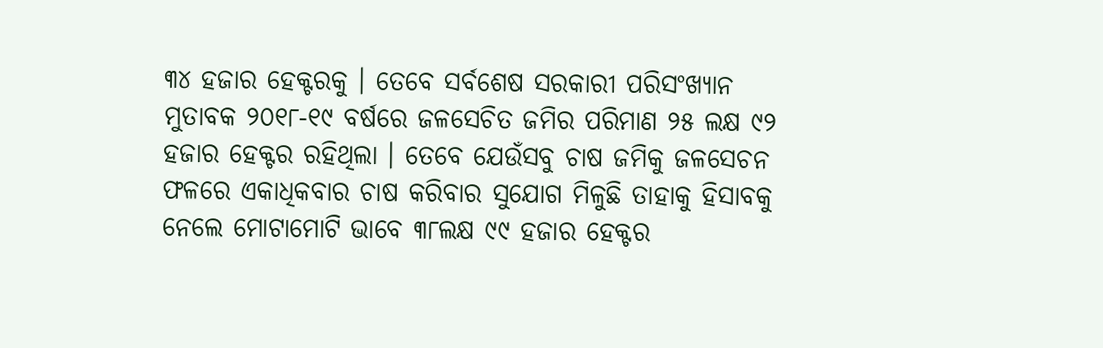୩୪ ହଜାର ହେକ୍ଟରକୁ । ତେବେ ସର୍ବଶେଷ ସରକାରୀ ପରିସଂଖ୍ୟାନ ମୁତାବକ ୨୦୧୮-୧୯ ବର୍ଷରେ ଜଳସେଚିତ ଜମିର ପରିମାଣ ୨୫ ଲକ୍ଷ ୯୨ ହଜାର ହେକ୍ଟର ରହିଥିଲା । ତେବେ ଯେଉଁସବୁ ଚାଷ ଜମିକୁ ଜଳସେଚନ ଫଳରେ ଏକାଧିକବାର ଚାଷ କରିବାର ସୁଯୋଗ ମିଳୁଛି ତାହାକୁ ହିସାବକୁ ନେଲେ ମୋଟାମୋଟି ଭାବେ ୩୮ଲକ୍ଷ ୯୯ ହଜାର ହେକ୍ଟର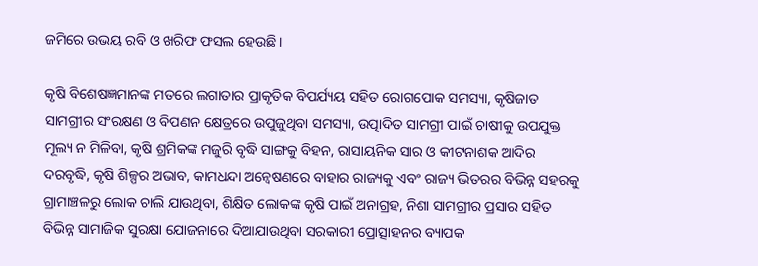ଜମିରେ ଉଭୟ ରବି ଓ ଖରିଫ ଫସଲ ହେଉଛି ।

କୃଷି ବିଶେଷଜ୍ଞମାନଙ୍କ ମତରେ ଲଗାତାର ପ୍ରାକୃତିକ ବିପର୍ଯ୍ୟୟ ସହିତ ରୋଗପୋକ ସମସ୍ୟା, କୃଷିଜାତ ସାମଗ୍ରୀର ସଂରକ୍ଷଣ ଓ ବିପଣନ କ୍ଷେତ୍ରରେ ଉପୁଜୁଥିବା ସମସ୍ୟା, ଉତ୍ପାଦିତ ସାମଗ୍ରୀ ପାଇଁ ଚାଷୀକୁ ଉପଯୁକ୍ତ ମୂଲ୍ୟ ନ ମିଳିବା, କୃଷି ଶ୍ରମିକଙ୍କ ମଜୁରି ବୃଦ୍ଧି ସାଙ୍ଗକୁ ବିହନ, ରାସାୟନିକ ସାର ଓ କୀଟନାଶକ ଆଦିର ଦରବୃଦ୍ଧି, କୃଷି ଶିଳ୍ପର ଅଭାବ, କାମଧନ୍ଦା ଅନ୍ୱେଷଣରେ ବାହାର ରାଜ୍ୟକୁ ଏବଂ ରାଜ୍ୟ ଭିତରର ବିଭିନ୍ନ ସହରକୁ ଗ୍ରାମାଞ୍ଚଳରୁ ଲୋକ ଚାଲି ଯାଉଥିବା, ଶିକ୍ଷିତ ଲୋକଙ୍କ କୃଷି ପାଇଁ ଅନାଗ୍ରହ, ନିଶା ସାମଗ୍ରୀର ପ୍ରସାର ସହିତ ବିଭିନ୍ନ ସାମାଜିକ ସୁରକ୍ଷା ଯୋଜନାରେ ଦିଆଯାଉଥିବା ସରକାରୀ ପ୍ରୋତ୍ସାହନର ବ୍ୟାପକ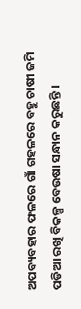ଅପବ୍ୟବହାର ଫଳରେ ଗାଁ ଗହଳରେ ବହୁ ଚାଷୀ ଜମି ପଡିଆ ରଖି ବିକଳ୍ପ ବେଉଷା ସନ୍ଧାନ କରୁଛନ୍ତି ।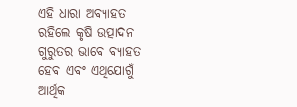ଏହି ଧାରା ଅବ୍ୟାହତ ରହିଲେ କୃଷି ଉତ୍ପାଦନ ଗୁରୁତର ଭାବେ ବ୍ୟାହତ ହେବ ଏବଂ ଏଥିଯୋଗୁଁ ଆର୍ଥିକ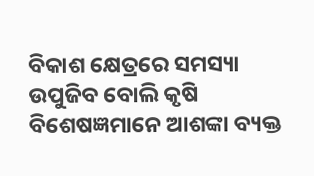ବିକାଶ କ୍ଷେତ୍ରରେ ସମସ୍ୟା ଉପୁଜିବ ବୋଲି କୃଷି ବିଶେଷଜ୍ଞମାନେ ଆଶଙ୍କା ବ୍ୟକ୍ତ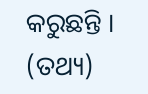କରୁଛନ୍ତି । (ତଥ୍ୟ)